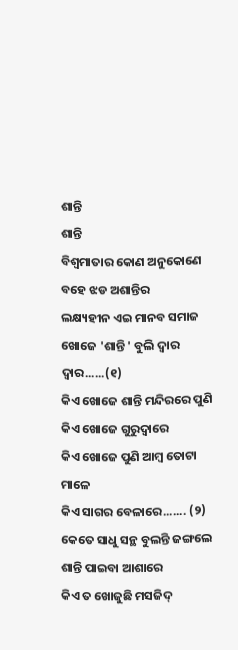ଶାନ୍ତି
ଶାନ୍ତି
ବିଶ୍ଵମାତାର କୋଣ ଅନୁକୋଣେ
ବହେ ଝଡ ଅଶାନ୍ତିର
ଲକ୍ଷ୍ୟହୀନ ଏଇ ମାନବ ସମାଜ
ଖୋଜେ 'ଶାନ୍ତି ' ବୁଲି ଦ୍ୱାର ଦ୍ୱାର......(୧)
କିଏ ଖୋଜେ ଶାନ୍ତି ମନ୍ଦିରରେ ପୁଣି
କିଏ ଖୋଜେ ଗୁରୁଦ୍ୱାରେ
କିଏ ଖୋଜେ ପୁଣି ଆମ୍ବ ତୋଟା ମାଳେ
କିଏ ସାଗର ବେଳାରେ....... (୨)
କେତେ ସାଧୁ ସନ୍ଥ ବୁଲନ୍ତି ଜଙ୍ଗଲେ
ଶାନ୍ତି ପାଇବା ଆଶାରେ
କିଏ ତ ଖୋଜୁଛି ମସଜିଦ୍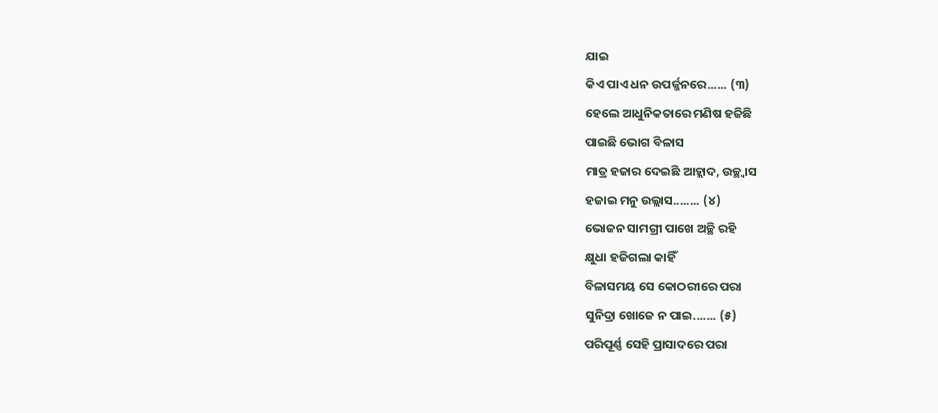ଯାଇ
କିଏ ପାଏ ଧନ ଉପର୍ଜ୍ଜନରେ...... (୩)
ହେଲେ ଆଧୁନିକତାରେ ମଣିଷ ହଜିଛି
ପାଇଛି ଭୋଗ ବିଳାସ
ମାତ୍ର ହଜାର ଦେଇଛି ଆହ୍ଲାଦ, ଉଚ୍ଛ୍ୱାସ
ହଜାଇ ମନୁ ଉଲ୍ଲାସ........ (୪)
ଭୋଜନ ସାମଗ୍ରୀ ପାଖେ ଅଚ୍ଛି ରହି
କ୍ଷୁଧା ହଜିଗଲା କାହିଁ
ବିଳାସମୟ ସେ କୋଠରୀରେ ପରା
ସୁନିଦ୍ରା ଖୋଜେ ନ ପାଇ....... (୫)
ପରିପୂର୍ଣ୍ଣ ସେହି ପ୍ରାସାଦରେ ପରା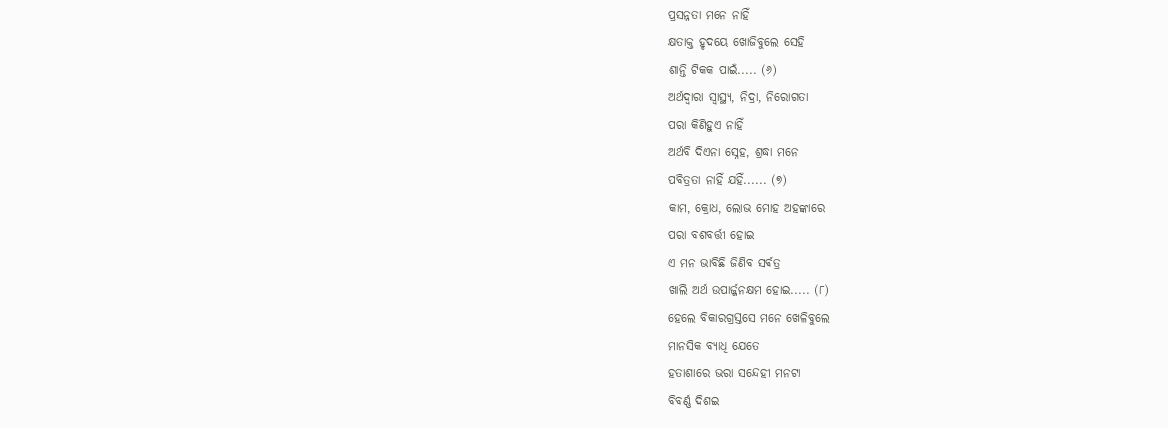ପ୍ରସନ୍ନତା ମନେ ନାହିଁ
କ୍ଷତାକ୍ତ ହୃଦୟେ ଖୋଜିବୁଲେ ସେହି
ଶାନ୍ତି ଟିକକ ପାଇଁ..... (୬)
ଅର୍ଥଦ୍ୱାରା ସ୍ୱାସ୍ଥ୍ୟ, ନିଦ୍ରା, ନିରୋଗତା
ପରା କିଣିହୁଏ ନାହିଁ
ଅର୍ଥବି ଦିଏନା ସ୍ନେହ, ଶ୍ରଦ୍ଧା ମନେ
ପବିତ୍ରତା ନାହିଁ ଯହିଁ...... (୭)
କାମ, କ୍ରୋଧ, ଲୋଭ ମୋହ ଅହଙ୍କାରେ
ପରା ବଶବର୍ତ୍ତୀ ହୋଇ
ଏ ମନ ଭାବିଛି ଜିଣିବ ସର୍ଵତ୍ର
ଖାଲି ଅର୍ଥ ଉପାର୍ଜ୍ଜନକ୍ଷମ ହୋଇ..... (୮)
ହେଲେ ବିକାରଗ୍ରସ୍ତସେ ମନେ ଖେଳିବୁଲେ
ମାନସିକ ବ୍ୟାଧି ଯେତେ
ହତାଶାରେ ଭରା ସନ୍ଦେହୀ ମନଟା
ବିବର୍ଣ୍ଣ ଦିଶଇ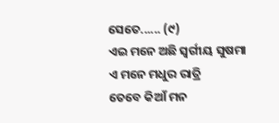ସେତେ...... (୯)
ଏଇ ମନେ ଅଛି ସ୍ୱର୍ଗୀୟ ସୁଷମା
ଏ ମନେ ମଧୁର ରାତ୍ରି
ତେବେ କିଆଁ ମନ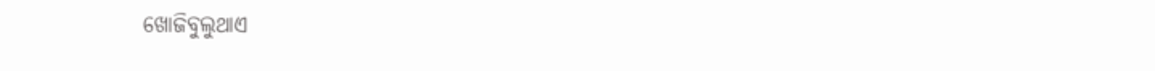ଖୋଜିବୁଲୁଥାଏ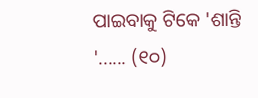ପାଇବାକୁ ଟିକେ 'ଶାନ୍ତି '...... (୧୦)